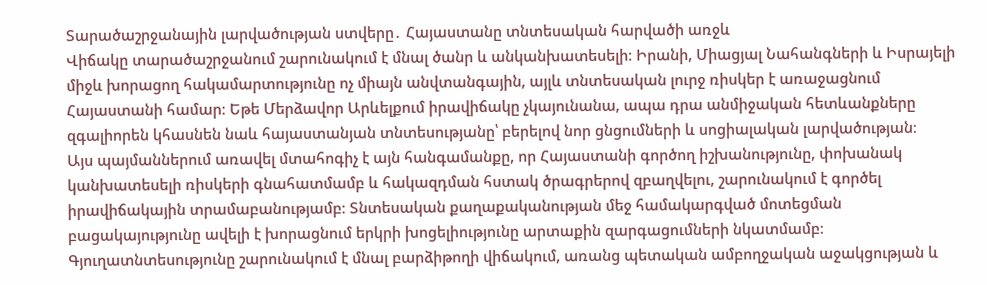Տարածաշրջանային լարվածության ստվերը․ Հայաստանը տնտեսական հարվածի առջև
Վիճակը տարածաշրջանում շարունակում է մնալ ծանր և անկանխատեսելի։ Իրանի, Միացյալ Նահանգների և Իսրայելի միջև խորացող հակամարտությունը ոչ միայն անվտանգային, այլև տնտեսական լուրջ ռիսկեր է առաջացնում Հայաստանի համար։ Եթե Մերձավոր Արևելքում իրավիճակը չկայունանա, ապա դրա անմիջական հետևանքները զգալիորեն կհասնեն նաև հայաստանյան տնտեսությանը՝ բերելով նոր ցնցումների և սոցիալական լարվածության։
Այս պայմաններում առավել մտահոգիչ է այն հանգամանքը, որ Հայաստանի գործող իշխանությունը, փոխանակ կանխատեսելի ռիսկերի գնահատմամբ և հակազդման հստակ ծրագրերով զբաղվելու, շարունակում է գործել իրավիճակային տրամաբանությամբ։ Տնտեսական քաղաքականության մեջ համակարգված մոտեցման բացակայությունը ավելի է խորացնում երկրի խոցելիությունը արտաքին զարգացումների նկատմամբ։
Գյուղատնտեսությունը շարունակում է մնալ բարձիթողի վիճակում, առանց պետական ամբողջական աջակցության և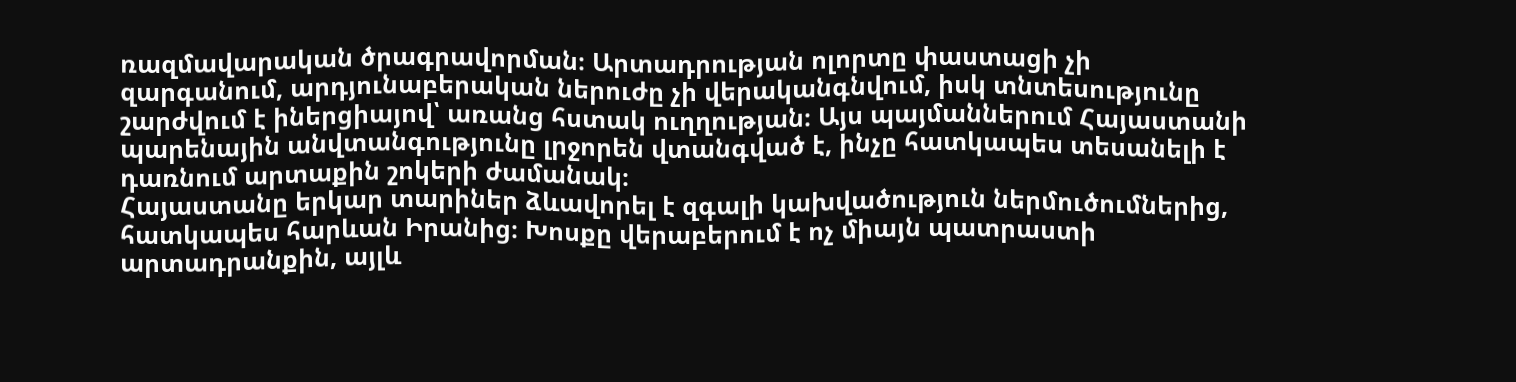ռազմավարական ծրագրավորման։ Արտադրության ոլորտը փաստացի չի զարգանում, արդյունաբերական ներուժը չի վերականգնվում, իսկ տնտեսությունը շարժվում է իներցիայով՝ առանց հստակ ուղղության։ Այս պայմաններում Հայաստանի պարենային անվտանգությունը լրջորեն վտանգված է, ինչը հատկապես տեսանելի է դառնում արտաքին շոկերի ժամանակ։
Հայաստանը երկար տարիներ ձևավորել է զգալի կախվածություն ներմուծումներից, հատկապես հարևան Իրանից։ Խոսքը վերաբերում է ոչ միայն պատրաստի արտադրանքին, այլև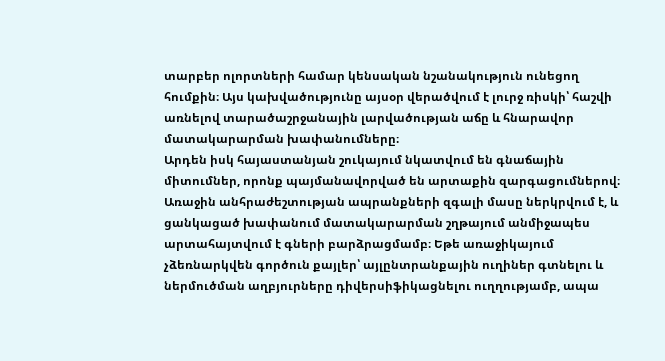տարբեր ոլորտների համար կենսական նշանակություն ունեցող հումքին։ Այս կախվածությունը այսօր վերածվում է լուրջ ռիսկի՝ հաշվի առնելով տարածաշրջանային լարվածության աճը և հնարավոր մատակարարման խափանումները։
Արդեն իսկ հայաստանյան շուկայում նկատվում են գնաճային միտումներ, որոնք պայմանավորված են արտաքին զարգացումներով։ Առաջին անհրաժեշտության ապրանքների զգալի մասը ներկրվում է, և ցանկացած խափանում մատակարարման շղթայում անմիջապես արտահայտվում է գների բարձրացմամբ։ Եթե առաջիկայում չձեռնարկվեն գործուն քայլեր՝ այլընտրանքային ուղիներ գտնելու և ներմուծման աղբյուրները դիվերսիֆիկացնելու ուղղությամբ, ապա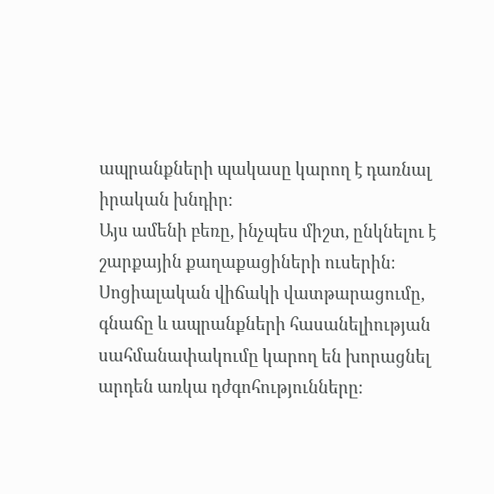ապրանքների պակասը կարող է դառնալ իրական խնդիր։
Այս ամենի բեռը, ինչպես միշտ, ընկնելու է շարքային քաղաքացիների ուսերին։ Սոցիալական վիճակի վատթարացումը, գնաճը և ապրանքների հասանելիության սահմանափակումը կարող են խորացնել արդեն առկա դժգոհությունները։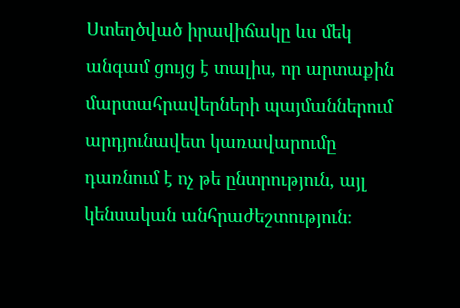Ստեղծված իրավիճակը ևս մեկ անգամ ցույց է տալիս, որ արտաքին մարտահրավերների պայմաններում արդյունավետ կառավարումը դառնում է ոչ թե ընտրություն, այլ կենսական անհրաժեշտություն։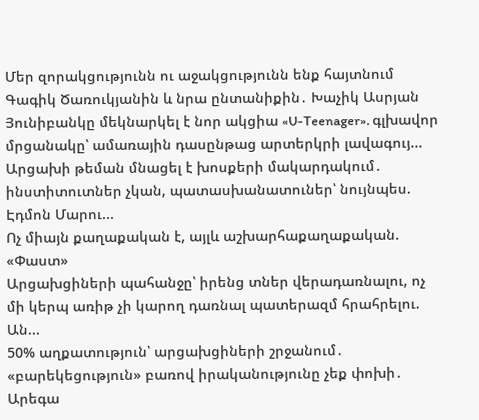Մեր զորակցությունն ու աջակցությունն ենք հայտնում Գագիկ Ծառուկյանին և նրա ընտանիքին․ Խաչիկ Ասրյան
Յունիբանկը մեկնարկել է նոր ակցիա «U-Teenager». գլխավոր մրցանակը՝ ամառային դասընթաց արտերկրի լավագույ...
Արցախի թեման մնացել է խոսքերի մակարդակում․ ինստիտուտներ չկան, պատասխանատուներ՝ նույնպես. Էդմոն Մարու...
Ոչ միայն քաղաքական է, այլև աշխարհաքաղաքական. «Փաստ»
Արցախցիների պահանջը՝ իրենց տներ վերադառնալու, ոչ մի կերպ առիթ չի կարող դառնալ պատերազմ հրահրելու. Ան...
50% աղքատություն՝ արցախցիների շրջանում․ «բարեկեցություն» բառով իրականությունը չեք փոխի․ Արեգա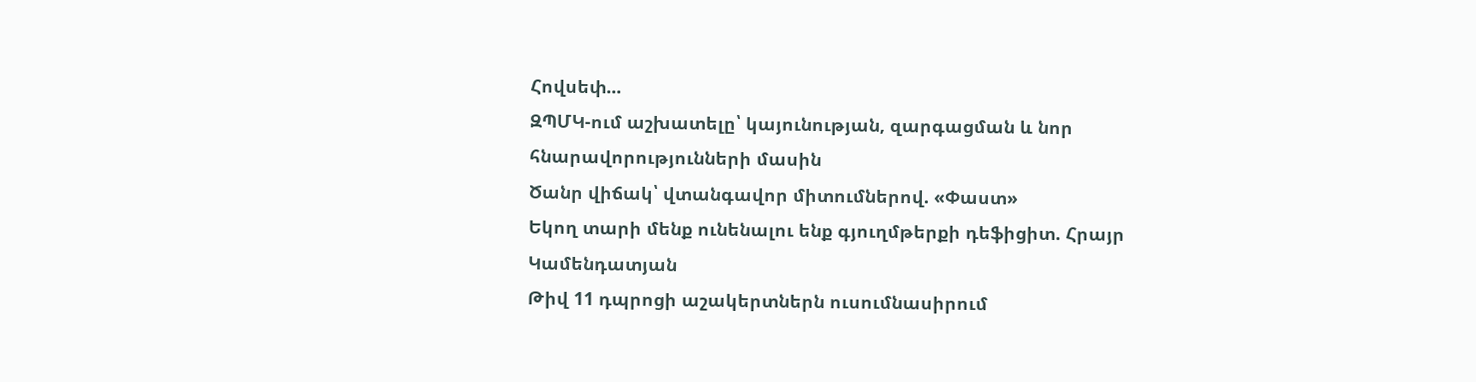Հովսեփ...
ԶՊՄԿ-ում աշխատելը՝ կայունության, զարգացման և նոր հնարավորությունների մասին
Ծանր վիճակ՝ վտանգավոր միտումներով. «Փաստ»
Եկող տարի մենք ունենալու ենք գյուղմթերքի դեֆիցիտ. Հրայր Կամենդատյան
Թիվ 11 դպրոցի աշակերտներն ուսումնասիրում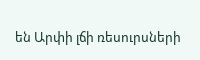են Արփի լճի ռեսուրսների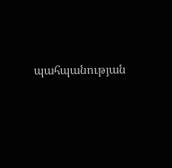պահպանության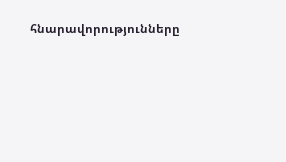հնարավորությունները